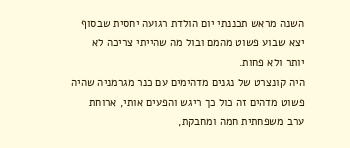השנה מראש תכננתי יום הולדת רגועה יחסית שבסוף יצא שבוע פשוט מהמם ובול מה שהייתי צריכה לא יותר ולא פחות.
היה קונצרט של נגנים מדהימים עם כנר מגרמניה שהיה פשוט מדהים זה כול כך ריגש והפעים אותי, ארוחת ערב משפחתית חמה ומחבקת,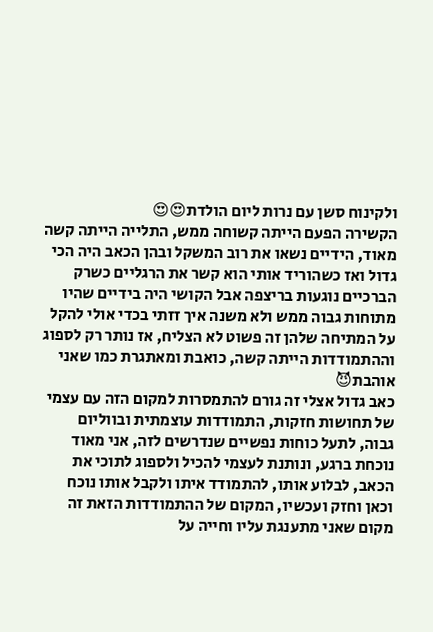ולקינוח סשן עם נרות ליום הולדת😍😍
הקשירה הפעם הייתה קשוחה ממש, התלייה הייתה קשה מאוד, הידיים נשאו את רוב המשקל ובהן הכאב היה הכי גדול ואז כשהוריד אותי הוא קשר את הרגליים כשרק הברכיים נוגעות בריצפה אבל הקושי היה בידיים שהיו מתוחות גבוה ממש ולא משנה איך זזתי בכדי אולי להקל על המתיחה שלהן זה פשוט לא הצליח, אז נותר רק לספוג וההתמודדות הייתה קשה, כואבת ומאתגרת כמו שאני אוהבת😈
כאב גדול אצלי זה גורם להתמסרות למקום הזה עם עצמי של תחושות חזקות, התמודדות עוצמתית ובווליום גבוה, לתעל כוחות נפשיים שנדרשים לזה, אני מאוד נוכחת ברגע, ונותנת לעצמי להכיל ולספוג לתוכי את הכאב, לבלוע אותו, להתמודד איתו ולקבל אותו נוכח וכאן וחזק ועכשיו, המקום של ההתמודדות הזאת זה מקום שאני מתענגת עליו וחייה על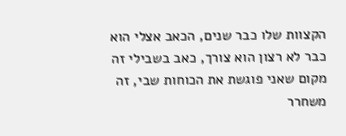הקצוות שלו כבר שנים, הכאב אצלי הוא כבר לא רצון הוא צורך, כאב בשבילי זה מקום שאני פוגשת את הכוחות שבי, זה משחרר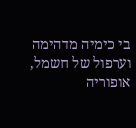בי כימיה מדהימה וערפול של חשמל, אופוריה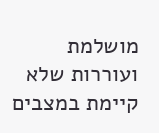מושלמת ועוררות שלא קיימת במצבים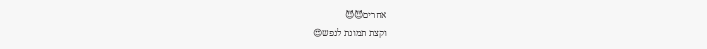אחרים😈😈
וקצת תמונת לנפש😍